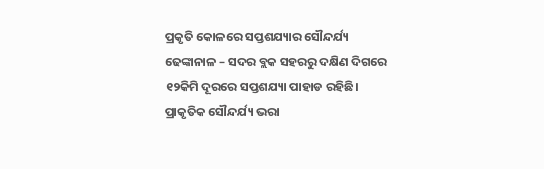ପ୍ରକୃତି କୋଳରେ ସପ୍ତଶଯ୍ୟାର ସୌନ୍ଦର୍ଯ୍ୟ
ଢେଙ୍କାନାଳ – ସଦର ବ୍ଲକ ସହରରୁ ଦକ୍ଷିଣ ଦିଗରେ ୧୨କିମି ଦୂରରେ ସପ୍ତଶଯ୍ୟା ପାହାଡ ରହିଛି। ପ୍ରାକୃତିକ ସୌନ୍ଦର୍ଯ୍ୟ ଭରା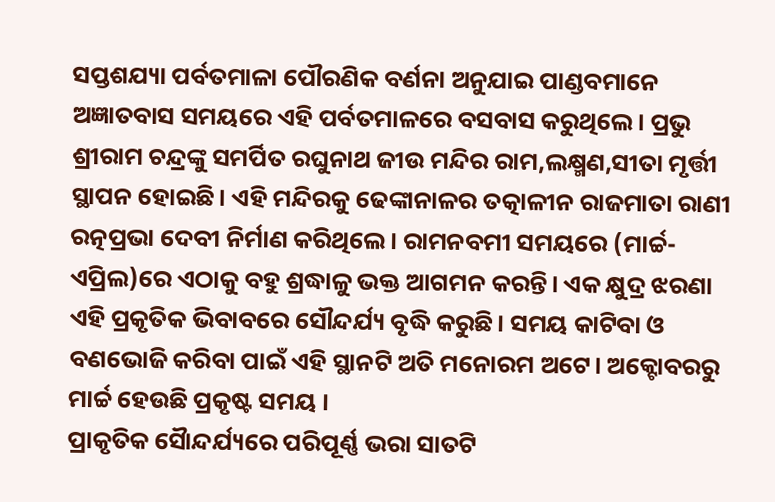ସପ୍ତଶଯ୍ୟା ପର୍ବତମାଳା ପୌରଣିକ ବର୍ଣନା ଅନୁଯାଇ ପାଣ୍ଡବମାନେ ଅଜ୍ଞାତବାସ ସମୟରେ ଏହି ପର୍ବତମାଳରେ ବସବାସ କରୁଥିଲେ। ପ୍ରଭୁ ଶ୍ରୀରାମ ଚନ୍ଦ୍ରଙ୍କୁ ସମର୍ପିତ ରଘୁନାଥ ଜୀଉ ମନ୍ଦିର ରାମ,ଲକ୍ଷ୍ମଣ,ସୀତା ମୃର୍ତ୍ତୀ ସ୍ଥାପନ ହୋଇଛି। ଏହି ମନ୍ଦିରକୁ ଢେଙ୍କାନାଳର ତତ୍କାଳୀନ ରାଜମାତା ରାଣୀ ରତ୍ନପ୍ରଭା ଦେବୀ ନିର୍ମାଣ କରିଥିଲେ। ରାମନବମୀ ସମୟରେ (ମାର୍ଚ୍ଚ-ଏପ୍ରିଲ)ରେ ଏଠାକୁ ବହୁ ଶ୍ରଦ୍ଧାଳୁ ଭକ୍ତ ଆଗମନ କରନ୍ତି। ଏକ କ୍ଷୁଦ୍ର ଝରଣା ଏହି ପ୍ରକୃତିକ ଭିବାବରେ ସୌନ୍ଦର୍ଯ୍ୟ ବୃଦ୍ଧି କରୁଛି। ସମୟ କାଟିବା ଓ ବଣଭୋଜି କରିବା ପାଇଁ ଏହି ସ୍ଥାନଟି ଅତି ମନୋରମ ଅଟେ। ଅକ୍ଟୋବରରୁ ମାର୍ଚ୍ଚ ହେଉଛି ପ୍ରକୃଷ୍ଟ ସମୟ ।
ପ୍ରାକୃତିକ ସୈାନ୍ଦର୍ଯ୍ୟରେ ପରିପୂର୍ଣ୍ଣ ଭରା ସାତଟି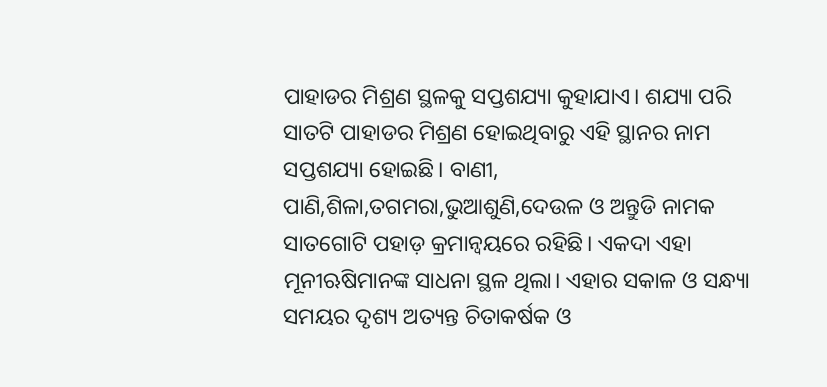ପାହାଡର ମିଶ୍ରଣ ସ୍ଥଳକୁ ସପ୍ତଶଯ୍ୟା କୁହାଯାଏ। ଶଯ୍ୟା ପରି ସାତଟି ପାହାଡର ମିଶ୍ରଣ ହୋଇଥିବାରୁ ଏହି ସ୍ଥାନର ନାମ ସପ୍ତଶଯ୍ୟା ହୋଇଛି। ବାଣୀ, ପାଣି,ଶିଳା,ତଗମରା,ଭୁଆଶୁଣି,ଦେଉଳ ଓ ଅନ୍ତୁଡି ନାମକ ସାତଗୋଟି ପହାଡ଼ କ୍ରମାନ୍ୱୟରେ ରହିଛି। ଏକଦା ଏହା ମୂନୀଋଷିମାନଙ୍କ ସାଧନା ସ୍ଥଳ ଥିଲା। ଏହାର ସକାଳ ଓ ସନ୍ଧ୍ୟା ସମୟର ଦୃଶ୍ୟ ଅତ୍ୟନ୍ତ ଚିତାକର୍ଷକ ଓ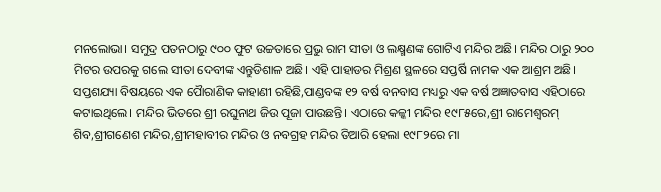ମନଲୋଭା। ସମୁଦ୍ର ପତନଠାରୁ ୯୦୦ ଫୁଟ ଉଚ୍ଚତାରେ ପ୍ରଭୁ ରାମ ସୀତା ଓ ଲକ୍ଷ୍ମଣଙ୍କ ଗୋଟିଏ ମନ୍ଦିର ଅଛି। ମନ୍ଦିର ଠାରୁ ୨୦୦ ମିଟର ଉପରକୁ ଗଲେ ସୀତା ଦେବୀଙ୍କ ଏନ୍ତୁଡିଶାଳ ଅଛି। ଏହି ପାହାଡର ମିଶ୍ରଣ ସ୍ଥଳରେ ସପ୍ତର୍ଷି ନାମକ ଏକ ଆଶ୍ରମ ଅଛି।
ସପ୍ତଶଯ୍ୟା ବିଷୟରେ ଏକ ପୈାରାଣିକ କାହାଣୀ ରହିଛି,ପାଣ୍ଡବଙ୍କ ୧୨ ବର୍ଷ ବନବାସ ମଧ୍ୟରୁ ଏକ ବର୍ଷ ଅଜ୍ଞାତବାସ ଏହିଠାରେ କଟାଇଥିଲେ। ମନ୍ଦିର ଭିତରେ ଶ୍ରୀ ରଘୁନାଥ ଜିଉ ପୂଜା ପାଉଛନ୍ତି। ଏଠାରେ କଳ୍କୀ ମନ୍ଦିର ୧୯୮୫ରେ,ଶ୍ରୀ ରାମେଶ୍ୱରମ୍ ଶିବ,ଶ୍ରୀଗଣେଶ ମନ୍ଦିର,ଶ୍ରୀମହାବୀର ମନ୍ଦିର ଓ ନବଗ୍ରହ ମନ୍ଦିର ତିଆରି ହେଲା ୧୯୮୨ରେ ମା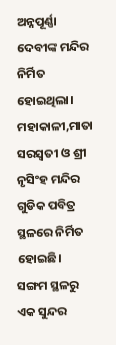ଅନ୍ନପୂର୍ଣ୍ଣା ଦେବୀଙ୍କ ମନ୍ଦିର ନିର୍ମିତ ହୋଇଥିଲା। ମହାକାଳୀ,ମାତା ସରସ୍ୱତୀ ଓ ଶ୍ରୀ ନୃସିଂହ ମନ୍ଦିର ଗୁଡିକ ପବିତ୍ର ସ୍ଥଳରେ ନିର୍ମିତ ହୋଇଛି। ସଙ୍ଗମ ସ୍ଥଳରୁ ଏକ ସୁନ୍ଦର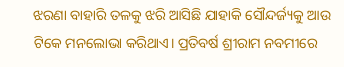ଝରଣା ବାହାରି ତଳକୁ ଝରି ଆସିଛି ଯାହାକି ସୌନ୍ଦର୍ଜ୍ୟକୁ ଆଉ ଟିକେ ମନଲୋଭା କରିଥାଏ। ପ୍ରତିବର୍ଷ ଶ୍ରୀରାମ ନବମୀରେ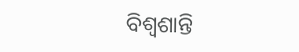ବିଶ୍ୱଶାନ୍ତି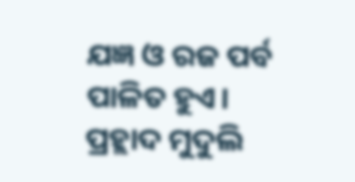ଯଜ୍ଞ ଓ ରଜ ପର୍ବ ପାଳିତ ହୁଏ।
ପ୍ରହ୍ଲାଦ ମୁଦୁଲି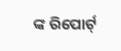ଙ୍କ ରିପୋର୍ଟ୍